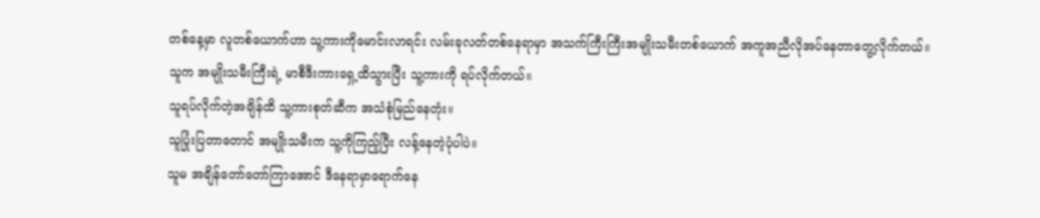တစ်နေ့မှာ လူတစ်ယောက်ဟာ သူ့ကားကိုမောင်းလာရင်း လမ်းခုလတ်တစ်နေရာမှာ အသက်ကြီးကြီးအမျိုးသမီးတစ်ယောက် အကူအညီလိုအပ်နေတာတွေ့လိုက်တယ်။
သူက အမျိုးသမီးကြီးရဲ့ မာစီဒီးကားရှေ့ထိသွားပြီး သူ့ကားကို ရပ်လိုက်တယ်။
သူရပ်လိုက်တဲ့အချိန်ထိ သူ့ကားစုတ်ဆီက အသံစုံမြည်နေတုံး။
သူပြုံးပြတာတောင် အမျိုးသမီးက သူ့ကိုကြည့်ပြီး လန့်နေတဲ့ပုံပါပဲ။
သူမ အချိန်တော်တော်ကြာအောင် ဒီနေရာမှာရောက်နေ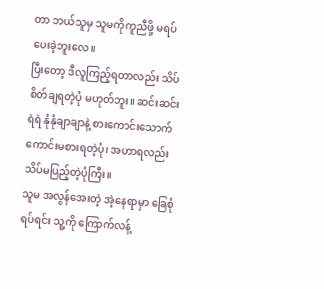တာ ဘယ်သူမှ သူမကိုကူညီဖို့ မရပ်ပေးခဲ့ဘူးလေ။
ပြီးတော့ ဒီလူကြည့်ရတာလည်း သိပ်စိတ်ချရတဲ့ပုံ မဟုတ်ဘူး။ ဆင်းဆင်းရဲရဲ နုံနုံချာချာနဲ့ စားကောင်းသောက်ကောင်းမစားရတဲ့ပုံ၊ အဟာရလည်း သိပ်မပြည့်တဲ့ပုံကြီး။
သူမ အလွန်အေးတဲ့ အဲ့နေရာမှာ ခြေစုံရပ်ရင်း သူ့ကို ကြောက်လန့်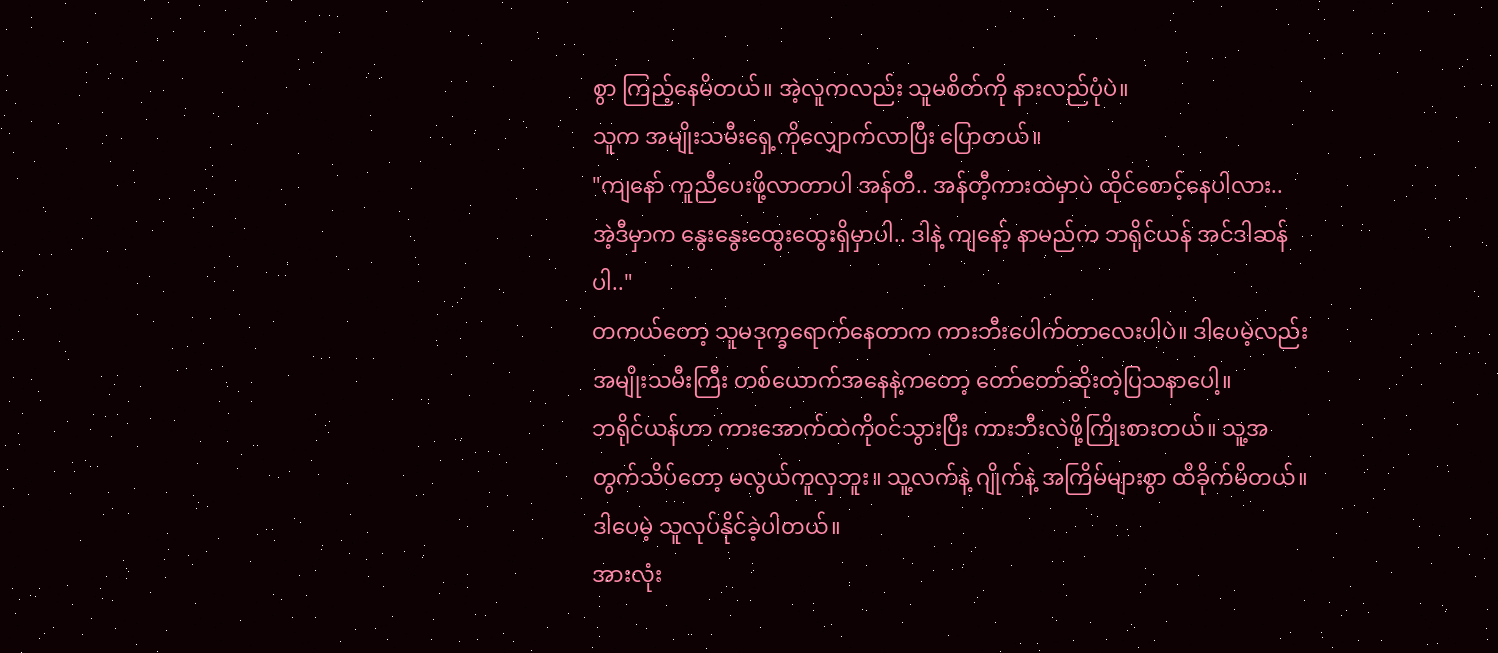စွာ ကြည့်နေမိတယ်။ အဲ့လူကလည်း သူမစိတ်ကို နားလည်ပုံပဲ။
သူက အမျိုးသမီးရှေ့ကိုလျှောက်လာပြီး ပြောတယ်။
"ကျနော် ကူညီပေးဖို့လာတာပါ အန်တီ.. အန်တီ့ကားထဲမှာပဲ ထိုင်စောင့်နေပါလား..
အဲ့ဒီမှာက နွေးနွေးထွေးထွေးရှိမှာပါ.. ဒါနဲ့ ကျနော့် နာမည်က ဘရိုင်ယန် အင်ဒါဆန် ပါ.."
တကယ်တော့ သူမဒုက္ခရောက်နေတာက ကားဘီးပေါက်တာလေးပါပဲ။ ဒါပေမဲ့လည်း အမျိုးသမီးကြီး တစ်ယောက်အနေနဲ့ကတော့ တော်တော်ဆိုးတဲ့ပြသနာပေါ့။
ဘရိုင်ယန်ဟာ ကားအောက်ထဲကို၀င်သွားပြီး ကားဘီးလဲဖို့ကြိုးစားတယ်။ သူ့အတွက်သိပ်တော့ မလွယ်ကူလှဘူး။ သူ့လက်နဲ့ ဂျိုက်နဲ့ အကြိမ်များစွာ ထိခိုက်မိတယ်။ ဒါပေမဲ့ သူလုပ်နိုင်ခဲ့ပါတယ်။
အားလုံး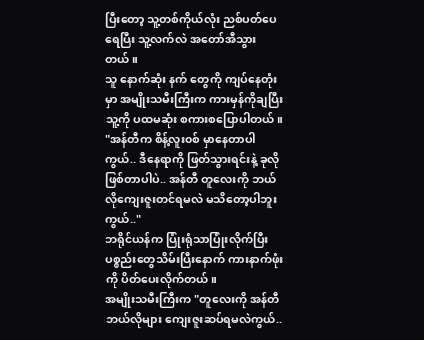ပြီးတော့ သူ့တစ်ကိုယ်လုံး ညစ်ပတ်ပေရေပြီး သူ့လက်လဲ အတော်အီသွားတယ်။
သူ နောက်ဆုံး နက် တွေကို ကျပ်နေတုံးမှာ အမျိုးသမီးကြီးက ကားမှန်ကိုချပြီး သူ့ကို ပထမဆုံး စကားစပြောပါတယ်။
"အန်တီက စိန့်လူး၀စ် မှာနေတာပါကွယ်.. ဒီနေရာကို ဖြတ်သွားရင်းနဲ့ ခုလိုဖြစ်တာပါပဲ.. အန်တီ တူလေးကို ဘယ်လိုကျေးဇူးတင်ရမလဲ မသိတော့ပါဘူးကွယ်.."
ဘရိုင်ယန်က ပြုံးရုံသာပြုံးလိုက်ပြီး ပစ္စည်းတွေသိမ်းပြီးနောက် ကားနာက်ဖုံးကို ပိတ်ပေးလိုက်တယ်။
အမျိုးသမီးကြီးက "တူလေးကို အန်တီဘယ်လိုများ ကျေးဇူးဆပ်ရမလဲကွယ်..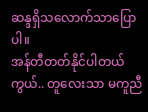ဆန္ဒရှိသလောက်သာပြောပါ။
အန်တီတတ်နိုင်ပါတယ်ကွယ်.. တူလေးသာ မကူညီ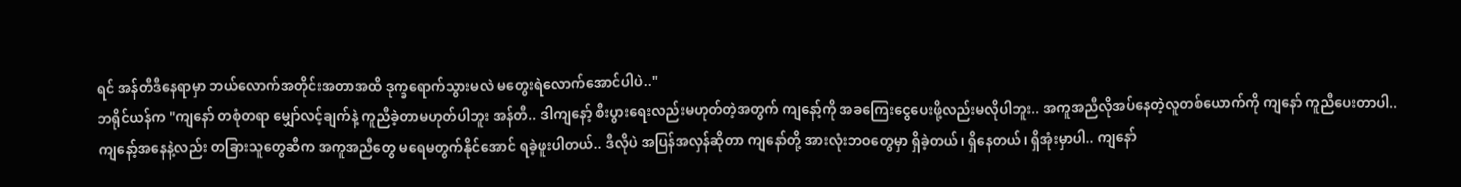ရင် အန်တီဒီနေရာမှာ ဘယ်လောက်အတိုင်းအတာအထိ ဒုက္ခရောက်သွားမလဲ မတွေးရဲလောက်အောင်ပါပဲ.."
ဘရိုင်ယန်က "ကျနော် တစုံတရာ မျှော်လင့်ချက်နဲ့ ကူညီခဲ့တာမဟုတ်ပါဘူး အန်တီ.. ဒါကျနော့် စီးပွားရေးလည်းမဟုတ်တဲ့အတွက် ကျနော့်ကို အခကြေးငွေပေးဖို့လည်းမလိုပါဘူး.. အကူအညီလိုအပ်နေတဲ့လူတစ်ယောက်ကို ကျနော် ကူညီပေးတာပါ.. ကျနော့်အနေနဲ့လည်း တခြားသူတွေဆီက အကူအညီတွေ မရေမတွက်နိုင်အောင် ရခဲ့ဖူးပါတယ်.. ဒီလိုပဲ အပြန်အလှန်ဆိုတာ ကျနော်တို့ အားလုံးဘဝတွေမှာ ရှိခဲ့တယ်၊ ရှိနေတယ်၊ ရှိအုံးမှာပါ.. ကျနော်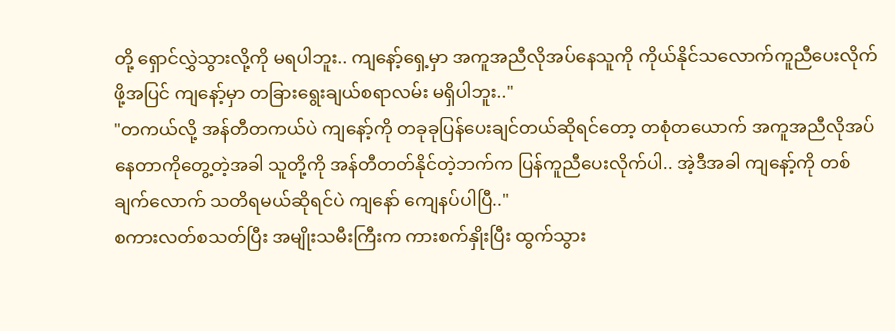တို့ ရှောင်လွှဲသွားလို့ကို မရပါဘူး.. ကျနော့်ရှေ့မှာ အကူအညီလိုအပ်နေသူကို ကိုယ်နိုင်သလောက်ကူညီပေးလိုက်ဖို့အပြင် ကျနော့်မှာ တခြားရွေးချယ်စရာလမ်း မရှိပါဘူး.."
"တကယ်လို့ အန်တီတကယ်ပဲ ကျနော့်ကို တခုခုပြန်ပေးချင်တယ်ဆိုရင်တော့ တစုံတယောက် အကူအညီလိုအပ်နေတာကိုတွေ့တဲ့အခါ သူတို့ကို အန်တီတတ်နိုင်တဲ့ဘက်က ပြန်ကူညီပေးလိုက်ပါ.. အဲ့ဒီအခါ ကျနော့်ကို တစ်ချက်လောက် သတိရမယ်ဆိုရင်ပဲ ကျနော် ကျေနပ်ပါပြီ.."
စကားလတ်စသတ်ပြီး အမျိုးသမီးကြီးက ကားစက်နှိုးပြီး ထွက်သွား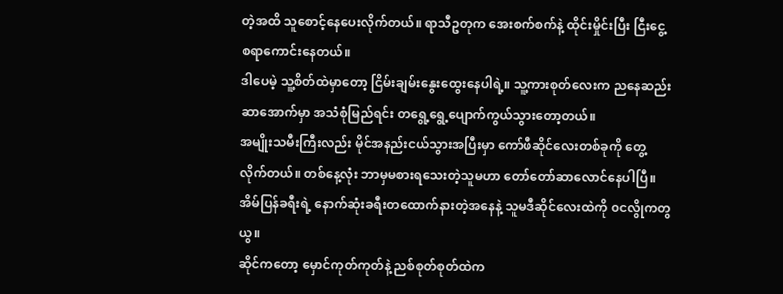တဲ့အထိ သူစောင့်နေပေးလိုက်တယ်။ ရာသီဥတုက အေးစက်စက်နဲ့ ထိုင်းမှိုင်းပြီး ငြီးငွေ့စရာကောင်းနေတယ်။
ဒါပေမဲ့ သူ့စိတ်ထဲမှာတော့ ငြိမ်းချမ်းနွေးထွေးနေပါရဲ့။ သူ့ကားစုတ်လေးက ညနေဆည်းဆာအောက်မှာ အသံစုံမြည်ရင်း တရွေ့ရွေ့ပျောက်ကွယ်သွားတော့တယ်။
အမျိုးသမီးကြီးလည်း မိုင်အနည်းငယ်သွားအပြီးမှာ ကော်ဖီဆိုင်လေးတစ်ခုကို တွေ့လိုက်တယ်။ တစ်နေ့လုံး ဘာမှမစားရသေးတဲ့သူမဟာ တော်တော်ဆာလောင်နေပါပြီ။ အိမ်ပြန်ခရီးရဲ့ နောက်ဆုံးခရီးတထောက်နားတဲ့အနေနဲ့ သူမဒီဆိုင်လေးထဲကို ၀ငလွိုကတွယွ။
ဆိုင်ကတော့ မှောင်ကုတ်ကုတ်နဲ့ ညစ်စုတ်စုတ်ထဲက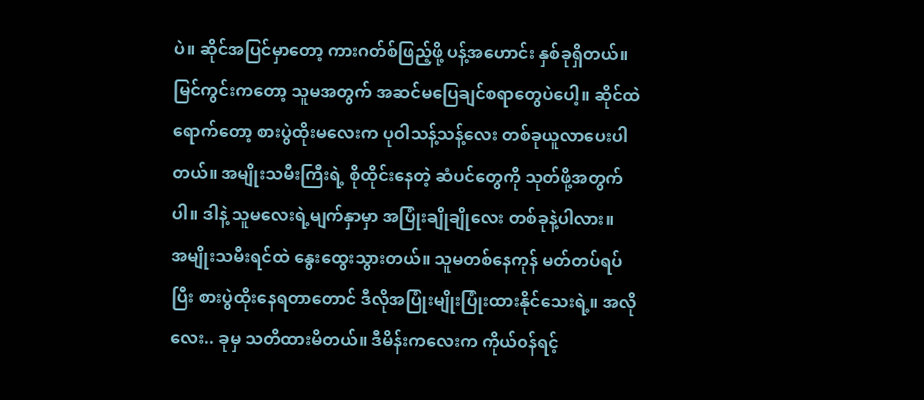ပဲ။ ဆိုင်အပြင်မှာတော့ ကားဂတ်စ်ဖြည့်ဖို့ ပန့်အဟောင်း နှစ်ခုရှိတယ်။ မြင်ကွင်းကတော့ သူမအတွက် အဆင်မပြေချင်စရာတွေပဲပေါ့။ ဆိုင်ထဲရောက်တော့ စားပွဲထိုးမလေးက ပုဝါသန့်သန့်လေး တစ်ခုယူလာပေးပါတယ်။ အမျိုးသမီးကြီးရဲ့ စိုထိုင်းနေတဲ့ ဆံပင်တွေကို သုတ်ဖို့အတွက်ပါ။ ဒါနဲ့ သူမလေးရဲ့မျက်နှာမှာ အပြုံးချိုချိုလေး တစ်ခုနဲ့ပါလား။
အမျိုးသမီးရင်ထဲ နွေးထွေးသွားတယ်။ သူမတစ်နေကုန် မတ်တပ်ရပ်ပြီး စားပွဲထိုးနေရတာတောင် ဒီလိုအပြုံးမျိုးပြုံးထားနိုင်သေးရဲ့။ အလိုလေး.. ခုမှ သတိထားမိတယ်။ ဒီမိန်းကလေးက ကိုယ်၀န်ရင့်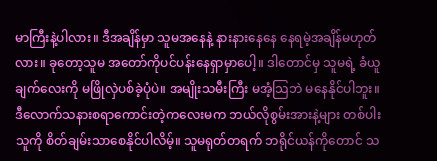မာကြီးနဲ့ပါလား။ ဒီအချိန်မှာ သူမအနေနဲ့ နားနားနေနေ နေရမဲ့အချိန်မဟုတ်လား။ ခုတော့သူမ အတော်ကိုပင်ပန်းနေရှာမှာပေါ့။ ဒါတောင်မှ သူမရဲ့ ခံယူချက်လေးကို မဖြိုလှဲပစ်ခဲ့ပုံပဲ။ အမျိုးသမီးကြီး မအံ့သြဘဲ မနေနိုင်ပါဘူး။
ဒီလောက်သနားစရာကောင်းတဲ့ကလေးမက ဘယ်လိုစွမ်းအားနဲ့များ တစ်ပါးသူကို စိတ်ချမ်းသာစေနိုင်ပါလိမ့်။ သူမရုတ်တရက် ဘရိုင်ယန်ကိုတောင် သ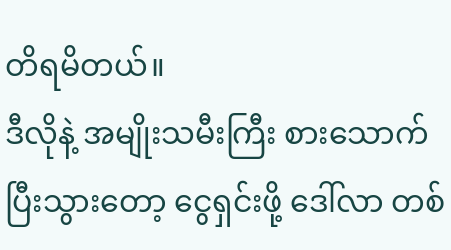တိရမိတယ်။
ဒီလိုနဲ့ အမျိုးသမီးကြီး စားသောက်ပြီးသွားတော့ ငွေရှင်းဖို့ ဒေါ်လာ တစ်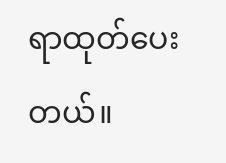ရာထုတ်ပေးတယ်။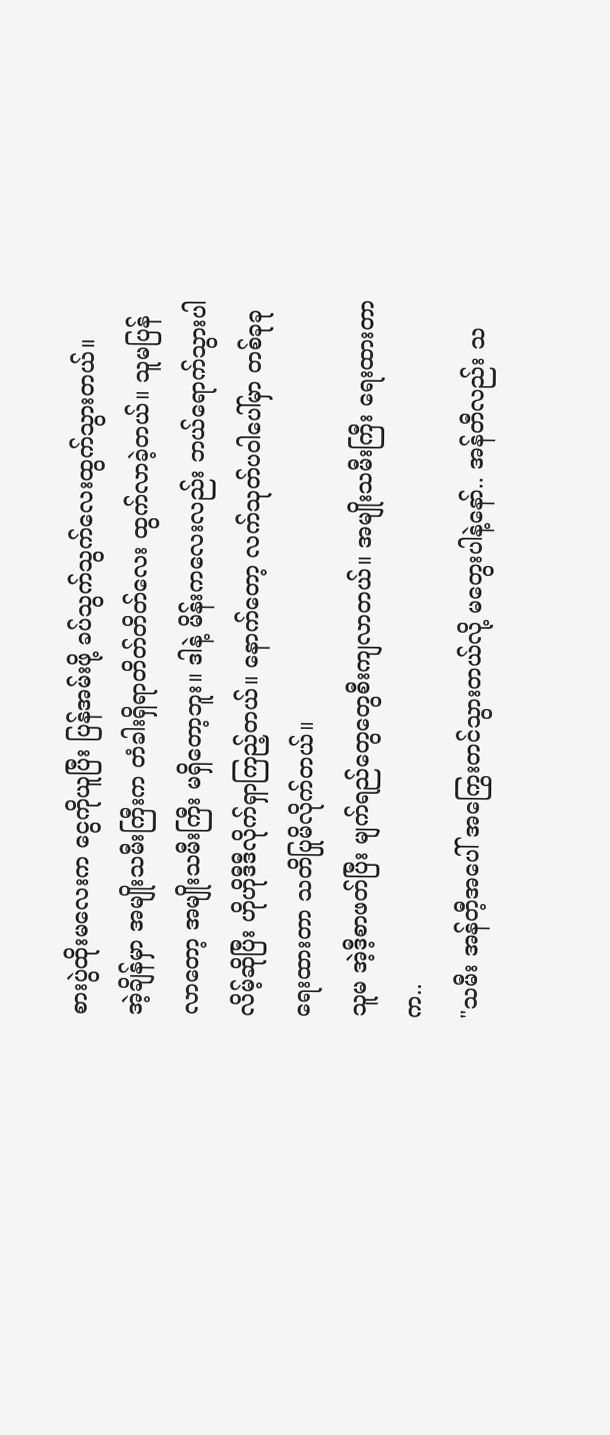စားပွဲထိုးမလေးက ငွေကိုယူပြီး ပြန်အမ်းဖို့ ခပ်သွက်သွက်လေးထွက်သွားတယ်။
အဲ့ချိန်မှာ အမျိုးသမီးကြီးက တံခါးရှိရာတိတ်တိတ်လေး ထွက်လာခဲ့တယ်။ သူမပြန်လာတော့ အမျိုးသမီးကြီး မရှိတော့ဘူး။ ဒါနဲ့ မိန်းကလေးလည်း ဘယ်ရောက်သွားပါလိမ့်ဆိုပြီး ဟိုဟိုဒီဒီလိုက်ရှာကြည့်တယ်။ နောက်တော့ လက်သုတ်ပဝါပေါ်မှာ တစ်ခုခုရေးထားတာ သတိပြုမိလိုက်တယ်။
သူမ အဲ့ဒီ့စာဖတ်ပြီး မျက်ရည်တွေတွေစီးကျလာတယ်။ အမျိုးသမီးကြီး ရေးထားတာက..
"သမီး အန်တီ့အပေါ် အကြွေးတင်သွားတယ်လို့ မတွေးပါနဲ့နော်.. အန်တီလည်း သ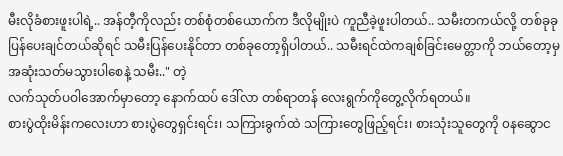မီးလိုခံစားဖူးပါရဲ့.. အန်တီ့ကိုလည်း တစ်စုံတစ်ယောက်က ဒီလိုမျိုးပဲ ကူညီခဲ့ဖူးပါတယ်.. သမီးတကယ်လို့ တစ်ခုခုပြန်ပေးချင်တယ်ဆိုရင် သမီးပြန်ပေးနိုင်တာ တစ်ခုတော့ရှိပါတယ်.. သမီးရင်ထဲကချစ်ခြင်းမေတ္တာကို ဘယ်တော့မှ အဆုံးသတ်မသွားပါစေနဲ့ သမီး.." တဲ့
လက်သုတ်ပဝါအောက်မှာတော့ နောက်ထပ် ဒေါ်လာ တစ်ရာတန် လေးရွက်ကိုတွေ့လိုက်ရတယ်။
စားပွဲထိုးမိန်းကလေးဟာ စားပွဲတွေရှင်းရင်း၊ သကြားခွက်ထဲ သကြားတွေဖြည့်ရင်း၊ စားသုံးသူတွေကို ၀နဆွောင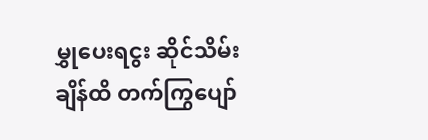မွှုပေးရငွး ဆိုင်သိမ်းချိန်ထိ တက်ကြွပျော်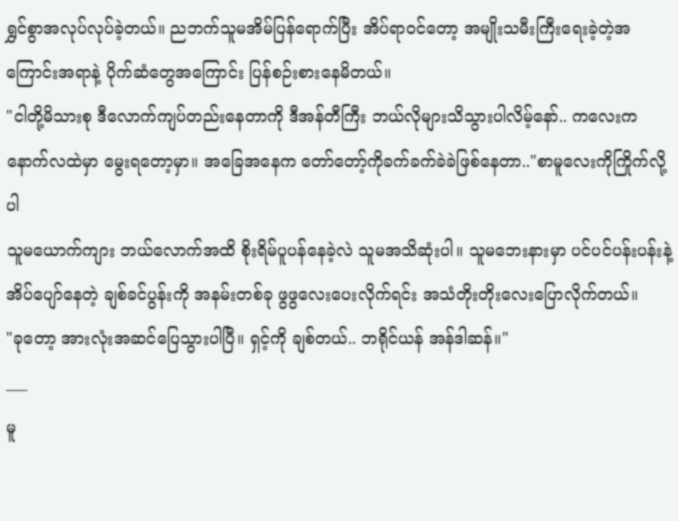ရွှင်စွာအလုပ်လုပ်ခဲ့တယ်။ ညဘက်သူမအိမ်ပြန်ရောက်ပြီး အိပ်ရာ၀င်တော့ အမျိုးသမီးကြီးရေးခဲ့တဲ့အကြောင်းအရာနဲ့ ပိုက်ဆံတွေအကြောင်း ပြန်စဉ်းစားနေမိတယ်။
"ငါတို့မိသားစု ဒီလောက်ကျပ်တည်းနေတာကို ဒီအန်တီကြီး ဘယ်လိုများသိသွားပါလိမ့်နော်.. ကလေးက နောက်လထဲမှာ မွေးရတော့မှာ။ အခြေအနေက တော်တော့်ကိုခက်ခက်ခဲခဲဖြစ်နေတာ.."စာမူလေးကိုကြိုက်လို့ပါ
သူမယောက်ကျား ဘယ်လောက်အထိ စိုးရိမ်ပူပန်နေခဲ့လဲ သူမအသိဆုံးပါ။ သူမဘေးနားမှာ ပင်ပင်ပန်းပန်းနဲ့ အိပ်ပျော်နေတဲ့ ချစ်ခင်ပွန်းကို အနမ်းတစ်ခု ဖွဖွလေးပေးလိုက်ရင်း အသံတိုးတိုးလေးပြောလိုက်တယ်။
"ခုတော့ အားလုံးအဆင်ပြေသွားပါပြီ။ ရှင့်ကို ချစ်တယ်.. ဘရိုင်ယန် အန်ဒါဆန်။"
___
မူ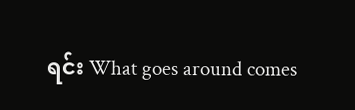ရင်း What goes around comes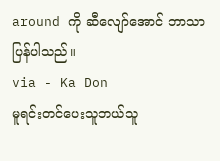around ကို ဆီလျော်အောင် ဘာသာပြန်ပါသည်။
via - Ka Don
မူရင်းတင်ပေးသူဘယ်သူ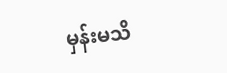မှန်းမသိ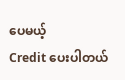ပေမယ့်
Credit ပေးပါတယ်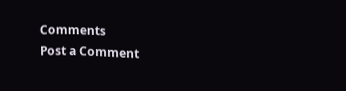Comments
Post a Comment